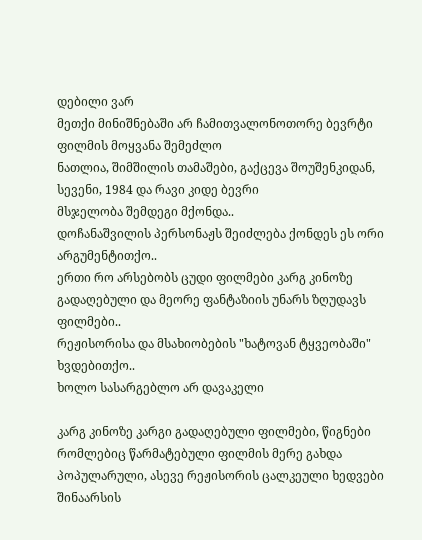დებილი ვარ
მეთქი მინიშნებაში არ ჩამითვალონოთორე ბევრტი ფილმის მოყვანა შემეძლო
ნათლია, შიმშილის თამაშები, გაქცევა შოუშენკიდან, სევენი, 1984 და რავი კიდე ბევრი
მსჯელობა შემდეგი მქონდა..
დოჩანაშვილის პერსონაჟს შეიძლება ქონდეს ეს ორი არგუმენტითქო..
ერთი რო არსებობს ცუდი ფილმები კარგ კინოზე გადაღებული და მეორე ფანტაზიის უნარს ზღუდავს ფილმები..
რეჟისორისა და მსახიობების "ხატოვან ტყვეობაში" ხვდებითქო..
ხოლო სასარგებლო არ დავაკელი

კარგ კინოზე კარგი გადაღებული ფილმები, წიგნები რომლებიც წარმატებული ფილმის მერე გახდა პოპულარული, ასევე რეჟისორის ცალკეული ხედვები შინაარსის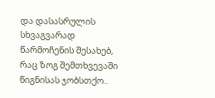და დასასრულის სხვაგვარად წარმოჩენის შესახებ, რაც ზოგ შემთხვევაში წიგნისას ჯობსთქო..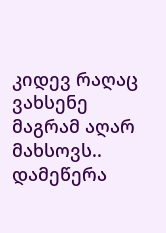კიდევ რაღაც ვახსენე მაგრამ აღარ მახსოვს..
დამეწერა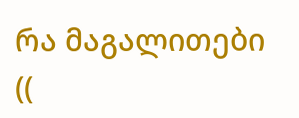რა მაგალითები ((